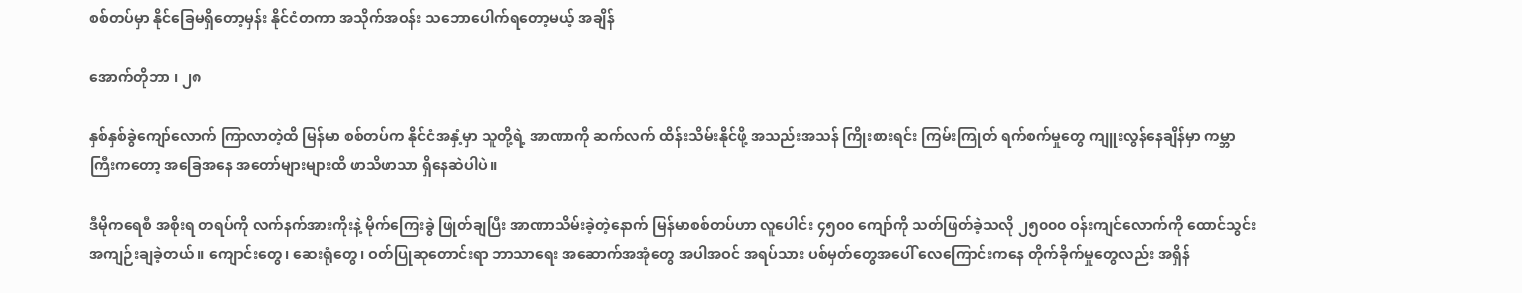စစ်တပ်မှာ နိုင်ခြေမရှိတော့မှန်း နိုင်ငံတကာ အသိုက်အဝန်း သဘောပေါက်ရတော့မယ့် အချိန်

အောက်တိုဘာ ၊ ၂၈

နှစ်နှစ်ခွဲကျော်လောက် ကြာလာတဲ့ထိ မြန်မာ စစ်တပ်က နိုင်ငံအနှံ့မှာ သူတို့ရဲ့ အာဏာကို ဆက်လက် ထိန်းသိမ်းနိုင်ဖို့ အသည်းအသန် ကြိုးစားရင်း ကြမ်းကြုတ် ရက်စက်မှုတွေ ကျူးလွန်နေချိန်မှာ ကမ္ဘာကြီးကတော့ အခြေအနေ အတော်များများထိ ဖာသိဖာသာ ရှိနေဆဲပါပဲ။

ဒီမိုကရေစီ အစိုးရ တရပ်ကို လက်နက်အားကိုးနဲ့ မိုက်ကြေးခွဲ ဖြုတ်ချပြီး အာဏာသိမ်းခဲ့တဲ့နောက် မြန်မာစစ်တပ်ဟာ လူပေါင်း ၄၅၀၀ ကျော်ကို သတ်ဖြတ်ခဲ့သလို ၂၅၀၀၀ ဝန်းကျင်လောက်ကို ထောင်သွင်း အကျဉ်းချခဲ့တယ်။ ကျောင်းတွေ၊ ဆေးရုံတွေ၊ ဝတ်ပြုဆုတောင်းရာ ဘာသာရေး အဆောက်အအုံတွေ အပါအဝင် အရပ်သား ပစ်မှတ်တွေအပေါ် လေကြောင်းကနေ တိုက်ခိုက်မှုတွေလည်း အရှိန်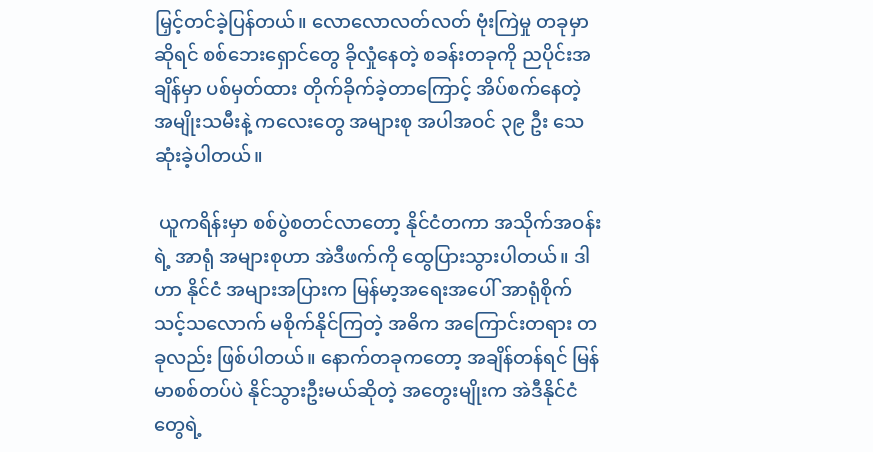မြှင့်တင်ခဲ့ပြန်တယ်။ လောလောလတ်လတ် ဗုံးကြဲမှု တခုမှာဆိုရင် စစ်ဘေးရှောင်တွေ ခိုလှုံနေတဲ့ စခန်းတခုကို ညပိုင်းအချိန်မှာ ပစ်မှတ်ထား တိုက်ခိုက်ခဲ့တာကြောင့် အိပ်စက်နေတဲ့ အမျိုးသမီးနဲ့ ကလေးတွေ အများစု အပါအဝင် ၃၉ ဦး သေဆုံးခဲ့ပါတယ်။

 ယူကရိန်းမှာ စစ်ပွဲစတင်လာတော့ နိုင်ငံတကာ အသိုက်အဝန်းရဲ့ အာရုံ အများစုဟာ အဲဒီဖက်ကို ထွေပြားသွားပါတယ်။ ဒါဟာ နိုင်ငံ အများအပြားက မြန်မာ့အရေးအပေါ် အာရုံစိုက်သင့်သလောက် မစိုက်နိုင်ကြတဲ့ အဓိက အကြောင်းတရား တခုလည်း ဖြစ်ပါတယ်။ နောက်တခုကတော့ အချိန်တန်ရင် မြန်မာစစ်တပ်ပဲ နိုင်သွားဦးမယ်ဆိုတဲ့ အတွေးမျိုးက အဲဒီနိုင်ငံတွေရဲ့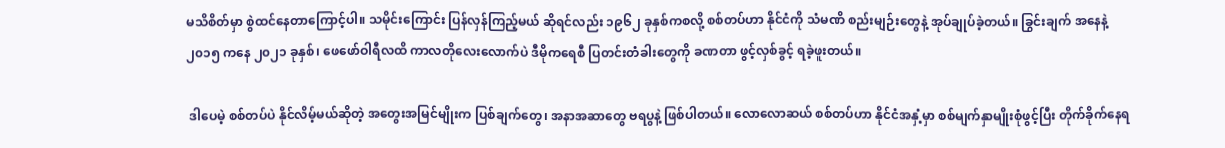မသိစိတ်မှာ စွဲထင်နေတာကြောင့်ပါ။ သမိုင်းကြောင်း ပြန်လှန်ကြည့်မယ် ဆိုရင်လည်း ၁၉၆၂ ခုနှစ်ကစလို့ စစ်တပ်ဟာ နိုင်ငံကို သံမဏိ စည်းမျဉ်းတွေနဲ့ အုပ်ချုပ်ခဲ့တယ်။ ခြွင်းချက် အနေနဲ့ ၂၀၁၅ ကနေ ၂၀၂၁ ခုနှစ်၊ ဖေဖော်ဝါရီလထိ ကာလတိုလေးလောက်ပဲ ဒီမိုကရေစီ ပြတင်းတံခါးတွေကို ခဏတာ ဖွင့်လှစ်ခွင့် ရခဲ့ဖူးတယ်။

 ဒါပေမဲ့ စစ်တပ်ပဲ နိုင်လိမ့်မယ်ဆိုတဲ့ အတွေးအမြင်မျိုးက ပြစ်ချက်တွေ၊ အနာအဆာတွေ ဗရပွနဲ့ ဖြစ်ပါတယ်။ လောလောဆယ် စစ်တပ်ဟာ နိုင်ငံအနှံ့မှာ စစ်မျက်နှာမျိုးစုံဖွင့်ပြီး တိုက်ခိုက်နေရ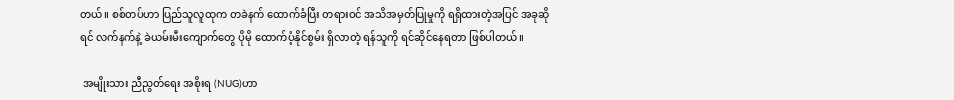တယ်။ စစ်တပ်ဟာ ပြည်သူလူထုက တခဲနက် ထောက်ခံပြီး တရားဝင် အသိအမှတ်ပြုမှုကို ရရှိထားတဲ့အပြင် အခုဆိုရင် လက်နက်နဲ့ ခဲယမ်းမီးကျောက်တွေ ပိုမို ထောက်ပံ့နိုင်စွမ်း ရှိလာတဲ့ ရန်သူကို ရင်ဆိုင်နေရတာ ဖြစ်ပါတယ်။

 အမျိုးသား ညီညွတ်ရေး အစိုးရ (NUG)ဟာ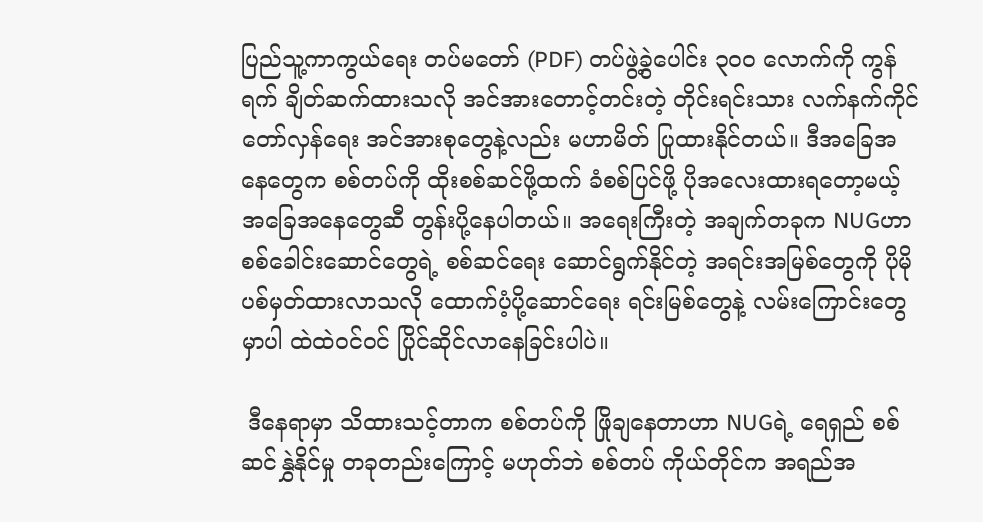ပြည်သူ့ကာကွယ်ရေး တပ်မတော် (PDF) တပ်ဖွဲ့ခွဲပေါင်း ၃၀၀ လောက်ကို ကွန်ရက် ချိတ်ဆက်ထားသလို အင်အားတောင့်တင်းတဲ့ တိုင်းရင်းသား လက်နက်ကိုင် တော်လှန်ရေး အင်အားစုတွေနဲ့လည်း မဟာမိတ် ပြုထားနိုင်တယ်။ ဒီအခြေအနေတွေက စစ်တပ်ကို ထိုးစစ်ဆင်ဖို့ထက် ခံစစ်ပြင်ဖို့ ပိုအလေးထားရတော့မယ့် အခြေအနေတွေဆီ တွန်းပို့နေပါတယ်။ အရေးကြီးတဲ့ အချက်တခုက NUGဟာ စစ်ခေါင်းဆောင်တွေရဲ့ စစ်ဆင်ရေး ဆောင်ရွက်နိုင်တဲ့ အရင်းအမြစ်တွေကို ပိုမို ပစ်မှတ်ထားလာသလို ထောက်ပံ့ပို့ဆောင်ရေး ရင်းမြစ်တွေနဲ့ လမ်းကြောင်းတွေမှာပါ ထဲထဲဝင်ဝင် ပြိုင်ဆိုင်လာနေခြင်းပါပဲ။

 ဒီနေရာမှာ သိထားသင့်တာက စစ်တပ်ကို ဖြိုချနေတာဟာ NUGရဲ့ ရေရှည် စစ်ဆင်နွှဲနိုင်မှု တခုတည်းကြောင့် မဟုတ်ဘဲ စစ်တပ် ကိုယ်တိုင်က အရည်အ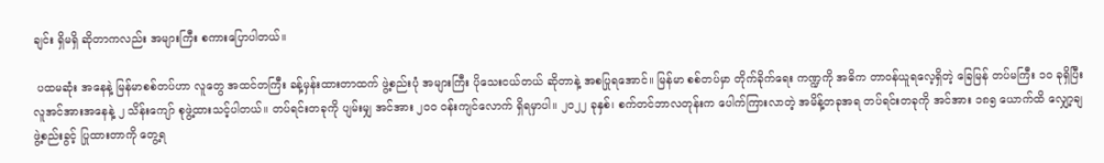ချင်း ရှိမရှိ ဆိုတာကလည်း အများကြီး စကားပြောပါတယ်။

 ပထမဆုံး အနေနဲ့ မြန်မာစစ်တပ်ဟာ လူတွေ အထင်တကြီး ခန့်မှန်းထားတာထက် ဖွဲ့စည်းပုံ အများကြီး ပိုသေးငယ်တယ် ဆိုတာနဲ့ အစပြုရအောင်။ မြန်မာ စစ်တပ်မှာ တိုက်ခိုက်ရေး ကဏ္ဍကို အဓိက တာဝန်ယူရလေ့ရှိတဲ့ ခြေမြန် တပ်မကြီး ၁၀ ခုရှိပြီး လူအင်အားအနေနဲ့ ၂ သိန်းကျော် စုဖွဲ့ထားသင့်ပါတယ်။ တပ်ရင်းတခုကို ပျမ်းမျှ အင်အား ၂၀၀ ဝန်းကျင်လောက် ရှိရမှာပါ။ ၂၀၂၂ ခုနှစ်၊ စက်တင်ဘာလတုန်းက ပေါက်ကြားလာတဲ့ အမိန့်တခုအရ တပ်ရင်းတခုကို အင်အား ၁၈၅ ယောက်ထိ လျှော့ချ ဖွဲ့စည်းခွင့် ပြုထားတာကို တွေ့ရ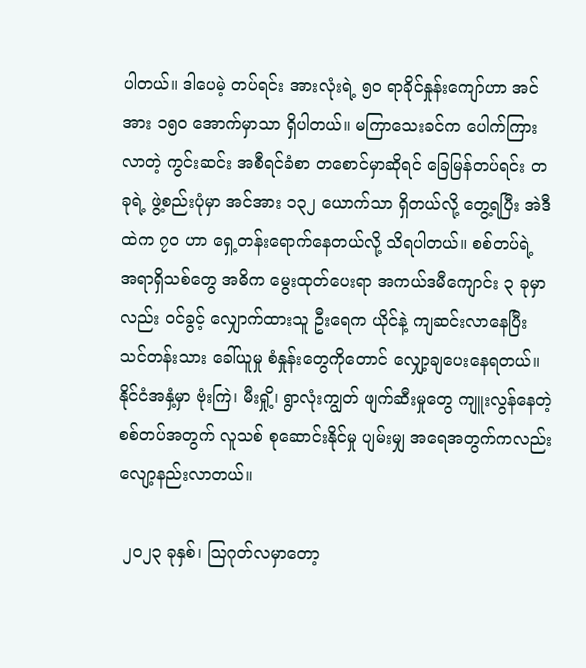ပါတယ်။ ဒါပေမဲ့ တပ်ရင်း အားလုံးရဲ့ ၅၀ ရာခိုင်နှုန်းကျော်ဟာ အင်အား ၁၅၀ အောက်မှာသာ ရှိပါတယ်။ မကြာသေးခင်က ပေါက်ကြားလာတဲ့ ကွင်းဆင်း အစီရင်ခံစာ တစောင်မှာဆိုရင် ခြေမြန်တပ်ရင်း တခုရဲ့ ဖွဲ့စည်းပုံမှာ အင်အား ၁၃၂ ယောက်သာ ရှိတယ်လို့ တွေ့ရပြီး အဲဒီထဲက ၇၀ ဟာ ရှေ့တန်းရောက်နေတယ်လို့ သိရပါတယ်။ စစ်တပ်ရဲ့ အရာရှိသစ်တွေ အဓိက မွေးထုတ်ပေးရာ အကယ်ဒမီကျောင်း ၃ ခုမှာလည်း ဝင်ခွင့် လျှောက်ထားသူ ဦးရေက ယိုင်နဲ့ ကျဆင်းလာနေပြီး သင်တန်းသား ခေါ်ယူမှု စံနှုန်းတွေကိုတောင် လျှော့ချပေးနေရတယ်။ နိုင်ငံအနှံ့မှာ ဗုံးကြဲ၊ မီးရှို့၊ ရွာလုံးကျွတ် ဖျက်ဆီးမှုတွေ ကျူးလွန်နေတဲ့ စစ်တပ်အတွက် လူသစ် စုဆောင်းနိုင်မှု ပျမ်းမျှ အရေအတွက်ကလည်း လျော့နည်းလာတယ်။

 ၂၀၂၃ ခုနှစ်၊ ဩဂုတ်လမှာတော့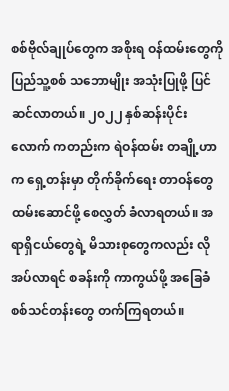စစ်ဗိုလ်ချုပ်တွေက အစိုးရ ဝန်ထမ်းတွေကို ပြည်သူ့စစ် သဘောမျိုး အသုံးပြုဖို့ ပြင်ဆင်လာတယ်။ ၂၀၂၂ နှစ်ဆန်းပိုင်းလောက် ကတည်းက ရဲဝန်ထမ်း တချို့ဟာက ရှေ့တန်းမှာ တိုက်ခိုက်ရေး တာဝန်တွေ ထမ်းဆောင်ဖို့ စေလွှတ် ခံလာရတယ်။ အရာရှိငယ်တွေရဲ့ မိသားစုတွေကလည်း လိုအပ်လာရင် စခန်းကို ကာကွယ်ဖို့ အခြေခံ စစ်သင်တန်းတွေ တက်ကြရတယ်။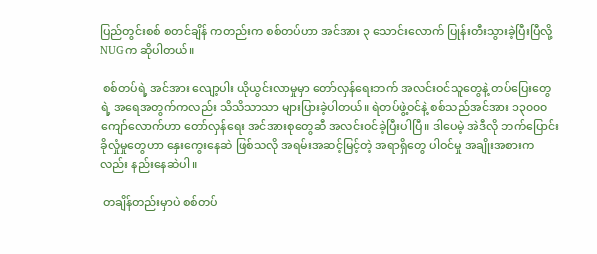ပြည်တွင်းစစ် စတင်ချိန် ကတည်းက စစ်တပ်ဟာ အင်အား ၃ သောင်းလောက် ပြုန်းတီးသွားခဲ့ပြီးပြီလို့ NUGက ဆိုပါတယ်။

 စစ်တပ်ရဲ့ အင်အား လျော့ပါး ယိုယွင်းလာမှုမှာ တော်လှန်ရေးဘက် အလင်းဝင်သူတွေနဲ့ တပ်ပြေးတွေရဲ့ အရေအတွက်ကလည်း သိသိသာသာ များပြားခဲ့ပါတယ်။ ရဲတပ်ဖွဲ့ဝင်နဲ့ စစ်သည်အင်အား ၁၃၀၀၀ ကျော်လောက်ဟာ တော်လှန်ရေး အင်အားစုတွေဆီ အလင်းဝင်ခဲ့ပြီးပါပြီ။ ဒါပေမဲ့ အဲဒီလို ဘက်ပြောင်း ခိုလှုံမှုတွေဟာ နှေးကွေးနေဆဲ ဖြစ်သလို အရမ်းအဆင့်မြင့်တဲ့ အရာရှိတွေ ပါဝင်မှု အချိုးအစားကလည်း နည်းနေဆဲပါ။

 တချိန်တည်းမှာပဲ စစ်တပ်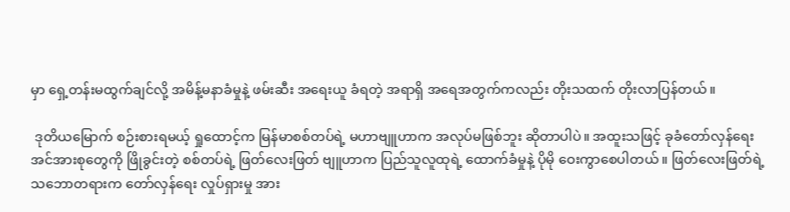မှာ ရှေ့တန်းမထွက်ချင်လို့ အမိန့်မနာခံမှုနဲ့ ဖမ်းဆီး အရေးယူ ခံရတဲ့ အရာရှိ အရေအတွက်ကလည်း တိုးသထက် တိုးလာပြန်တယ်။

 ဒုတိယမြောက် စဉ်းစားရမယ့် ရှုထောင့်က မြန်မာစစ်တပ်ရဲ့ မဟာဗျူဟာက အလုပ်မဖြစ်ဘူး ဆိုတာပါပဲ။ အထူးသဖြင့် ခုခံတော်လှန်ရေး အင်အားစုတွေကို ဖြိုခွင်းတဲ့ စစ်တပ်ရဲ့ ဖြတ်လေးဖြတ် ဗျူဟာက ပြည်သူလူထုရဲ့ ထောက်ခံမှုနဲ့ ပိုမို ဝေးကွာစေပါတယ်။ ဖြတ်လေးဖြတ်ရဲ့ သဘောတရားက တော်လှန်ရေး လှုပ်ရှားမှု အား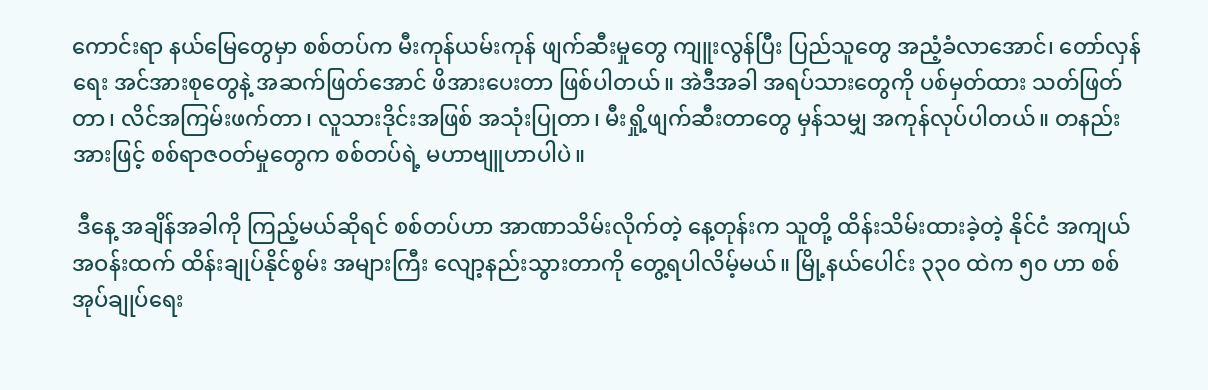ကောင်းရာ နယ်မြေတွေမှာ စစ်တပ်က မီးကုန်ယမ်းကုန် ဖျက်ဆီးမှုတွေ ကျူးလွန်ပြီး ပြည်သူတွေ အညံ့ခံလာအောင်၊ တော်လှန်ရေး အင်အားစုတွေနဲ့ အဆက်ဖြတ်အောင် ဖိအားပေးတာ ဖြစ်ပါတယ်။ အဲဒီအခါ အရပ်သားတွေကို ပစ်မှတ်ထား သတ်ဖြတ်တာ၊ လိင်အကြမ်းဖက်တာ၊ လူသားဒိုင်းအဖြစ် အသုံးပြုတာ၊ မီးရှို့ဖျက်ဆီးတာတွေ မှန်သမျှ အကုန်လုပ်ပါတယ်။ တနည်းအားဖြင့် စစ်ရာဇဝတ်မှုတွေက စစ်တပ်ရဲ့ မဟာဗျူဟာပါပဲ။

 ဒီနေ့ အချိန်အခါကို ကြည့်မယ်ဆိုရင် စစ်တပ်ဟာ အာဏာသိမ်းလိုက်တဲ့ နေ့တုန်းက သူတို့ ထိန်းသိမ်းထားခဲ့တဲ့ နိုင်ငံ အကျယ်အဝန်းထက် ထိန်းချုပ်နိုင်စွမ်း အများကြီး လျော့နည်းသွားတာကို တွေ့ရပါလိမ့်မယ်။ မြို့နယ်ပေါင်း ၃၃၀ ထဲက ၅၀ ဟာ စစ်အုပ်ချုပ်ရေး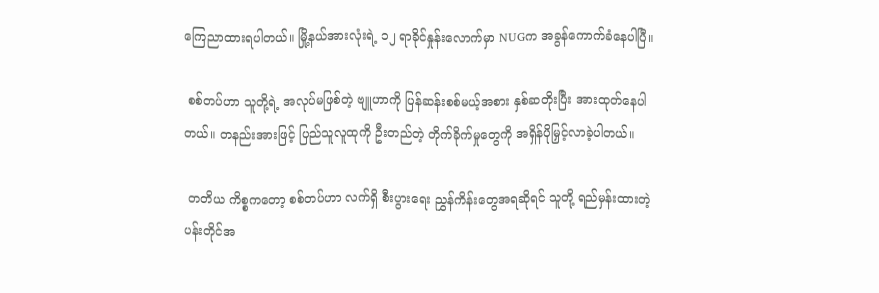ကြေညာထားရပါတယ်။ မြို့နယ်အားလုံးရဲ့ ၁၂ ရာခိုင်နှုန်းလောက်မှာ NUGက အခွန်ကောက်ခံနေပါပြီ။

 စစ်တပ်ဟာ သူတို့ရဲ့ အလုပ်မဖြစ်တဲ့ ဗျူဟာကို ပြန်ဆန်းစစ်မယ့်အစား နှစ်ဆတိုးပြီး အားထုတ်နေပါတယ်။ တနည်းအားဖြင့် ပြည်သူလူထုကို ဦးတည်တဲ့ တိုက်ခိုက်မှုတွေကို အရှိန်ပိုမြှင့်လာခဲ့ပါတယ်။

 တတိယ ကိစ္စကတော့ စစ်တပ်ဟာ လက်ရှိ စီးပွားရေး ညွှန်ကိန်းတွေအရဆိုရင် သူတို့ ရည်မှန်းထားတဲ့ ပန်းတိုင်အ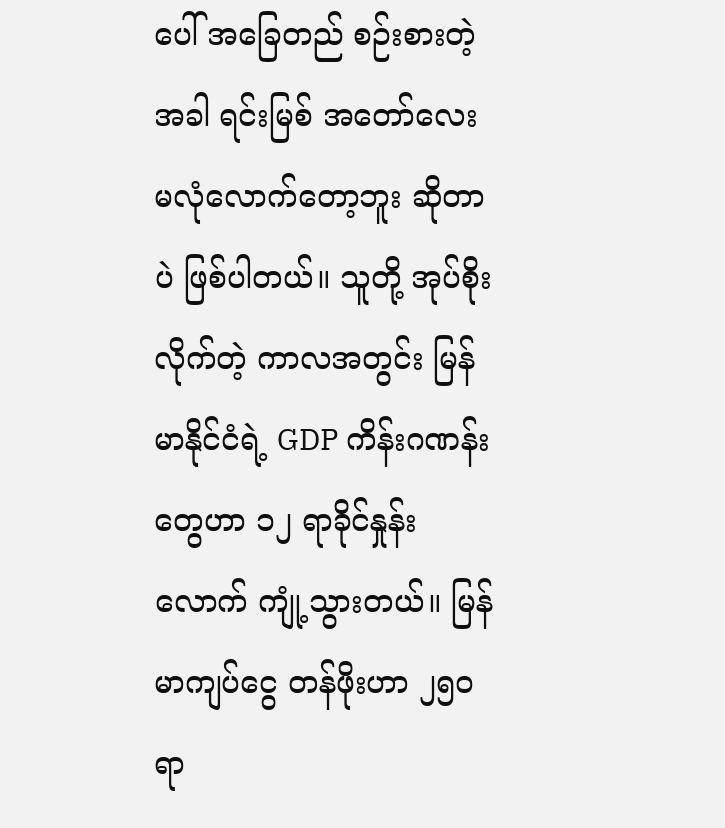ပေါ် အခြေတည် စဉ်းစားတဲ့အခါ ရင်းမြစ် အတော်လေး မလုံလောက်တော့ဘူး ဆိုတာပဲ ဖြစ်ပါတယ်။ သူတို့ အုပ်စိုးလိုက်တဲ့ ကာလအတွင်း မြန်မာနိုင်ငံရဲ့ GDP ကိန်းဂဏန်းတွေဟာ ၁၂ ရာခိုင်နှုန်းလောက် ကျုံ့သွားတယ်။ မြန်မာကျပ်ငွေ တန်ဖိုးဟာ ၂၅၀ ရာ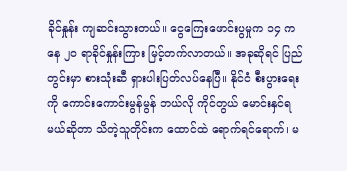ခိုင်နှုန်း ကျဆင်းသွားတယ်။ ငွေကြေးဖောင်းပွမှုက ၁၄ ကနေ ၂၀ ရာခိုင်နှုန်းကြား မြင့်တက်လာတယ်။ အခုဆိုရင် ပြည်တွင်းမှာ စားသုံးဆီ ရှားပါးပြတ်လပ်နေပြီ။ နိုင်ငံ စီးပွားရေးကို ကောင်းကောင်းမွန်မွန် ဘယ်လို ကိုင်တွယ် မောင်းနှင်ရမယ်ဆိုတာ သိတဲ့သူတိုင်းက ထောင်ထဲ ရောက်ရင်ရောက်၊ မ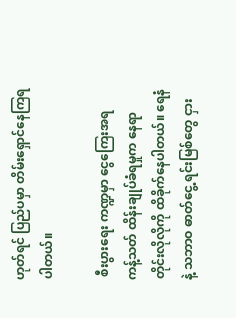ဟုတ်ရင် ပြည်ပမှာ တိမ်းရှောင်နေကြရပါတယ်။

 စီးပွားရေး ကဏ္ဍမှာ ငွေကြေးအရ ကန့်သတ် ထိန်းချုပ်ခံရမှုက နေရာတိုင်းလိုလိုကို ထိခိုက်နေပါတယ်။ ရေနံနဲ့ သဘာဝ ဓာတ်ငွေ့ ရင်းမြစ်တွေ ငှား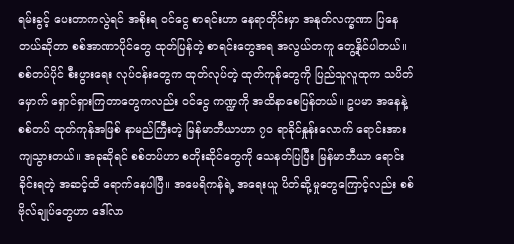ရမ်းခွင့် ပေးတာကလွဲရင် အစိုးရ ဝင်ငွေ စာရင်းဟာ နေရာတိုင်းမှာ အနုတ်လက္ခဏာ ပြနေတယ်ဆိုတာ စစ်အာဏာပိုင်တွေ ထုတ်ပြန်တဲ့ စာရင်းတွေအရ အလွယ်တကူ တွေ့နိုင်ပါတယ်။ စစ်တပ်ပိုင် စီးပွားရေး လုပ်ငန်းတွေက ထုတ်လုပ်တဲ့ ထုတ်ကုန်တွေကို ပြည်သူလူထုက သပိတ်မှောက် ရှောင်ရှားကြတာတွေကလည်း ဝင်ငွေ ကဏ္ဍကို အထိနာစေပြန်တယ်။ ဥပမာ အနေနဲ့ စစ်တပ် ထုတ်ကုန်အဖြစ် နာမည်ကြီးတဲ့ မြန်မာဘီယာဟာ ၇၀ ရာခိုင်နှုန်းလောက် ရောင်းအားကျသွားတယ်။ အခုဆိုရင် စစ်တပ်ဟာ စတိုးဆိုင်တွေကို သေနတ်ပြပြီး မြန်မာဘီယာ ရောင်းခိုင်းရတဲ့ အဆင့်ထိ ရောက်နေပါပြီ။ အမေရိကန်ရဲ့ အရေးယူ ပိတ်ဆို့မှုတွေကြောင့်လည်း စစ်ဗိုလ်ချုပ်တွေဟာ ဒေါ်လာ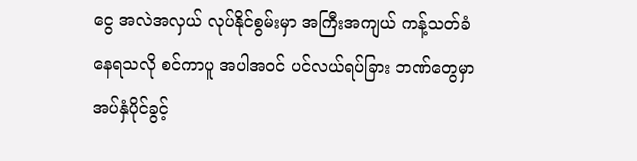ငွေ အလဲအလှယ် လုပ်နိုင်စွမ်းမှာ အကြီးအကျယ် ကန့်သတ်ခံနေရသလို စင်ကာပူ အပါအဝင် ပင်လယ်ရပ်ခြား ဘဏ်တွေမှာ အပ်နှံပိုင်ခွင့်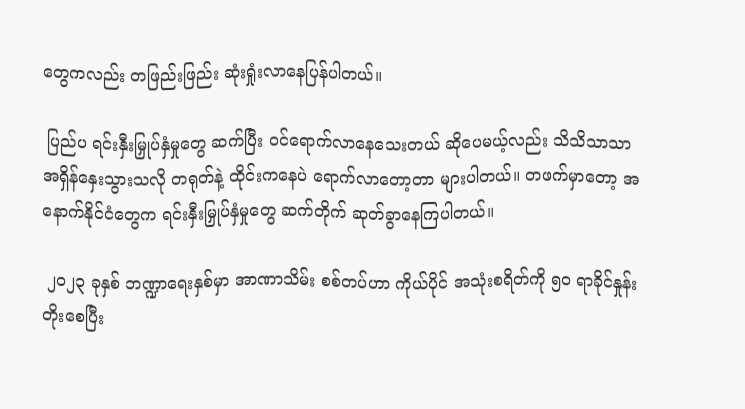တွေကလည်း တဖြည်းဖြည်း ဆုံးရှုံးလာနေပြန်ပါတယ်။

 ပြည်ပ ရင်းနှီးမြှုပ်နှံမှုတွေ ဆက်ပြီး ဝင်ရောက်လာနေသေးတယ် ဆိုပေမယ့်လည်း သိသိသာသာ အရှိန်နှေးသွားသလို တရုတ်နဲ့ ထိုင်းကနေပဲ ရောက်လာတော့တာ များပါတယ်။ တဖက်မှာတော့ အနောက်နိုင်ငံတွေက ရင်းနှီးမြှုပ်နှံမှုတွေ ဆက်တိုက် ဆုတ်ခွာနေကြပါတယ်။

 ၂၀၂၃ ခုနှစ် ဘဏ္ဍာရေးနှစ်မှာ အာဏာသိမ်း စစ်တပ်ဟာ ကိုယ်ပိုင် အသုံးစရိတ်ကို ၅၀ ရာခိုင်နှုန်း တိုးစေပြီး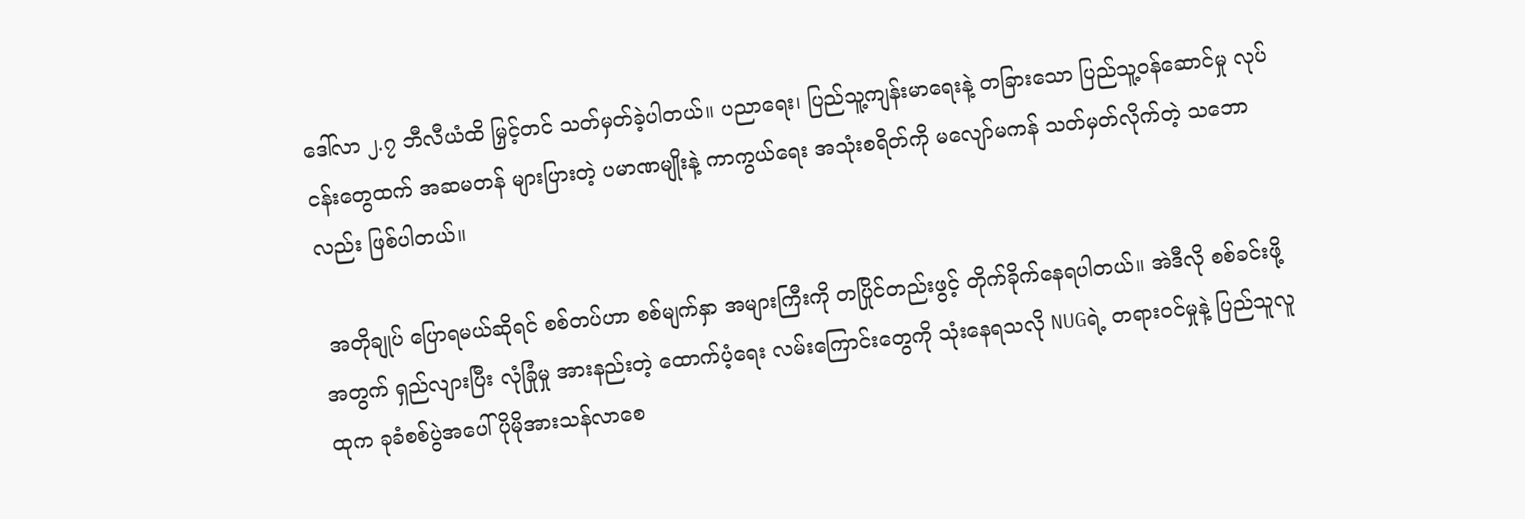ဒေါ်လာ ၂.၇ ဘီလီယံထိ မြှင့်တင် သတ်မှတ်ခဲ့ပါတယ်။ ပညာရေး၊ ပြည်သူ့ကျန်းမာရေးနဲ့ တခြားသော ပြည်သူ့ဝန်ဆောင်မှု လုပ်ငန်းတွေထက် အဆမတန် များပြားတဲ့ ပမာဏမျိုးနဲ့ ကာကွယ်ရေး အသုံးစရိတ်ကို မလျော်မကန် သတ်မှတ်လိုက်တဲ့ သဘောလည်း ဖြစ်ပါတယ်။

 အတိုချုပ် ပြောရမယ်ဆိုရင် စစ်တပ်ဟာ စစ်မျက်နှာ အများကြီးကို တပြိုင်တည်းဖွင့် တိုက်ခိုက်နေရပါတယ်။ အဲဒီလို စစ်ခင်းဖို့အတွက် ရှည်လျားပြီး လုံခြုံမှု အားနည်းတဲ့ ထောက်ပံ့ရေး လမ်းကြောင်းတွေကို သုံးနေရသလို NUGရဲ့ တရားဝင်မှုနဲ့ ပြည်သူလူထုက ခုခံစစ်ပွဲအပေါ် ပိုမိုအားသန်လာစေ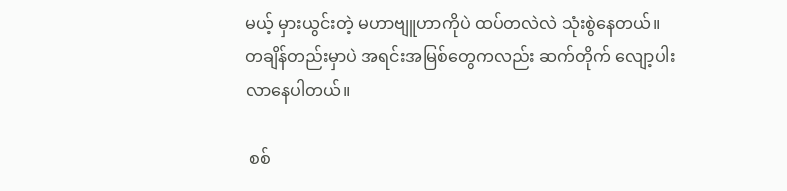မယ့် မှားယွင်းတဲ့ မဟာဗျူဟာကိုပဲ ထပ်တလဲလဲ သုံးစွဲနေတယ်။ တချိန်တည်းမှာပဲ အရင်းအမြစ်တွေကလည်း ဆက်တိုက် လျော့ပါးလာနေပါတယ်။

 စစ်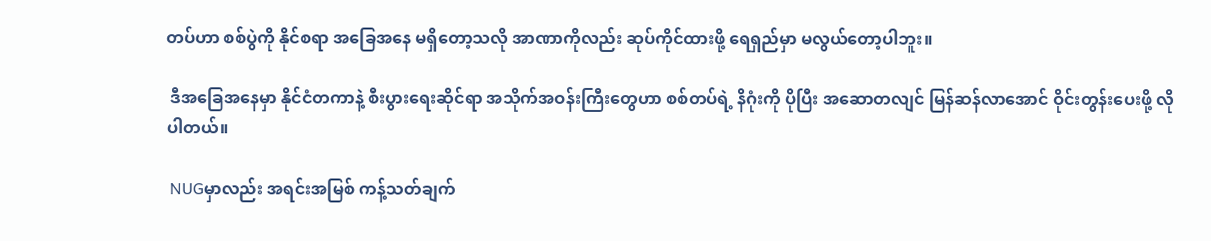တပ်ဟာ စစ်ပွဲကို နိုင်စရာ အခြေအနေ မရှိတော့သလို အာဏာကိုလည်း ဆုပ်ကိုင်ထားဖို့ ရေရှည်မှာ မလွယ်တော့ပါဘူး။

 ဒီအခြေအနေမှာ နိုင်ငံတကာနဲ့ စီးပွားရေးဆိုင်ရာ အသိုက်အဝန်းကြီးတွေဟာ စစ်တပ်ရဲ့ နိဂုံးကို ပိုပြီး အဆောတလျင် မြန်ဆန်လာအောင် ဝိုင်းတွန်းပေးဖို့ လိုပါတယ်။

 NUGမှာလည်း အရင်းအမြစ် ကန့်သတ်ချက်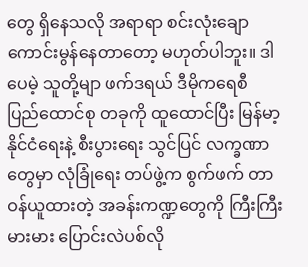တွေ ရှိနေသလို အရာရာ စင်းလုံးချော ကောင်းမွန်နေတာတော့ မဟုတ်ပါဘူး။ ဒါပေမဲ့ သူတို့မျာ ဖက်ဒရယ် ဒီမိုကရေစီ ပြည်ထောင်စု တခုကို ထူထောင်ပြီး မြန်မာ့နိုင်ငံရေးနဲ့ စီးပွားရေး သွင်ပြင် လက္ခဏာတွေမှာ လုံခြုံရေး တပ်ဖွဲ့က စွက်ဖက် တာဝန်ယူထားတဲ့ အခန်းကဏ္ဍတွေကို ကြီးကြီးမားမား ပြောင်းလဲပစ်လို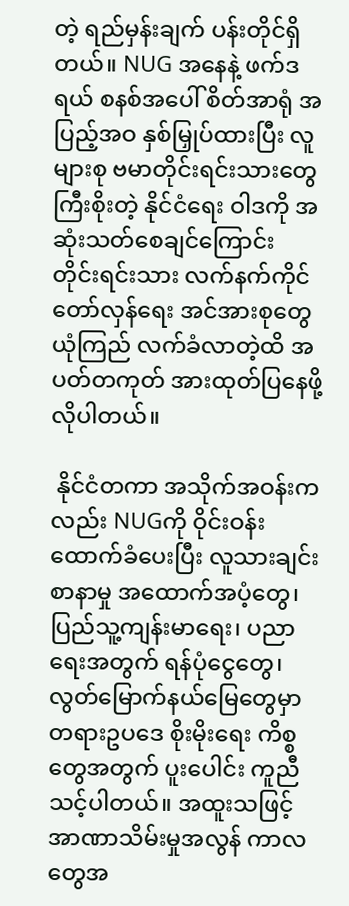တဲ့ ရည်မှန်းချက် ပန်းတိုင်ရှိတယ်။ NUG အနေနဲ့ ဖက်ဒရယ် စနစ်အပေါ် စိတ်အာရုံ အပြည့်အဝ နှစ်မြှုပ်ထားပြီး လူများစု ဗမာတိုင်းရင်းသားတွေ ကြီးစိုးတဲ့ နိုင်ငံရေး ဝါဒကို အဆုံးသတ်စေချင်ကြောင်း တိုင်းရင်းသား လက်နက်ကိုင် တော်လှန်ရေး အင်အားစုတွေ ယုံကြည် လက်ခံလာတဲ့ထိ အပတ်တကုတ် အားထုတ်ပြနေဖို့ လိုပါတယ်။

 နိုင်ငံတကာ အသိုက်အဝန်းကလည်း NUGကို ဝိုင်းဝန်း ထောက်ခံပေးပြီး လူသားချင်း စာနာမှု အထောက်အပံ့တွေ၊ ပြည်သူ့ကျန်းမာရေး၊ ပညာရေးအတွက် ရန်ပုံငွေတွေ၊ လွတ်မြောက်နယ်မြေတွေမှာ တရားဥပဒေ စိုးမိုးရေး ကိစ္စတွေအတွက် ပူးပေါင်း ကူညီသင့်ပါတယ်။ အထူးသဖြင့် အာဏာသိမ်းမှုအလွန် ကာလတွေအ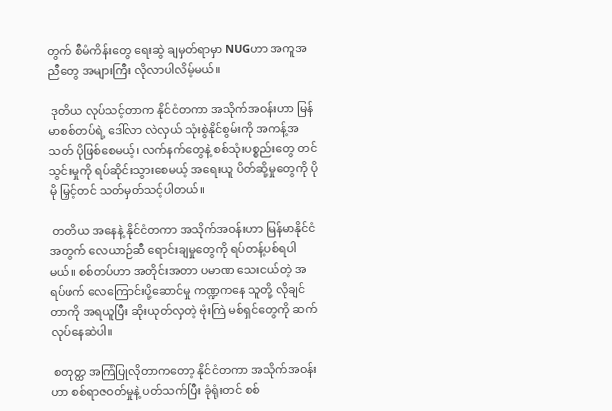တွက် စီမံကိန်းတွေ ရေးဆွဲ ချမှတ်ရာမှာ NUGဟာ အကူအညီတွေ အများကြီး လိုလာပါလိမ့်မယ်။

 ဒုတိယ လုပ်သင့်တာက နိုင်ငံတကာ အသိုက်အဝန်းဟာ မြန်မာစစ်တပ်ရဲ့ ဒေါ်လာ လဲလှယ် သုံးစွဲနိုင်စွမ်းကို အကန့်အသတ် ပိုဖြစ်စေမယ့်၊ လက်နက်တွေနဲ့ စစ်သုံးပစ္စည်းတွေ တင်သွင်းမှုကို ရပ်ဆိုင်းသွားစေမယ့် အရေးယူ ပိတ်ဆို့မှုတွေကို ပိုမို မြှင့်တင် သတ်မှတ်သင့်ပါတယ်။

 တတိယ အနေနဲ့ နိုင်ငံတကာ အသိုက်အဝန်းဟာ မြန်မာနိုင်ငံအတွက် လေယာဉ်ဆီ ရောင်းချမှုတွေကို ရပ်တန့်ပစ်ရပါမယ်။ စစ်တပ်ဟာ အတိုင်းအတာ ပမာဏ သေးငယ်တဲ့ အရပ်ဖက် လေကြောင်းပို့ဆောင်မှု ကဏ္ဍကနေ သူတို့ လိုချင်တာကို အရယူပြီး ဆိုးယုတ်လှတဲ့ ဗုံးကြဲ မစ်ရှင်တွေကို ဆက်လုပ်နေဆဲပါ။

 စတုတ္ထ အကြံပြုလိုတာကတော့ နိုင်ငံတကာ အသိုက်အဝန်းဟာ စစ်ရာဇဝတ်မှုနဲ့ ပတ်သက်ပြီး ခုံရုံးတင် စစ်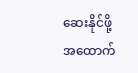ဆေးနိုင်ဖို့ အထောက်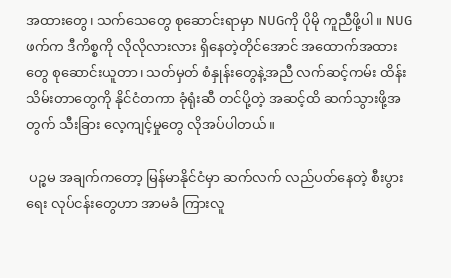အထားတွေ၊ သက်သေတွေ စုဆောင်းရာမှာ NUGကို ပိုမို ကူညီဖို့ပါ။ NUGဖက်က ဒီကိစ္စကို လိုလိုလားလား ရှိနေတဲ့တိုင်အောင် အထောက်အထားတွေ စုဆောင်းယူတာ၊ သတ်မှတ် စံနှုန်းတွေနဲ့အညီ လက်ဆင့်ကမ်း ထိန်းသိမ်းတာတွေကို နိုင်ငံတကာ ခုံရုံးဆီ တင်ပို့တဲ့ အဆင့်ထိ ဆက်သွားဖို့အတွက် သီးခြား လေ့ကျင့်မှုတွေ လိုအပ်ပါတယ်။

 ပဉ္စမ အချက်ကတော့ မြန်မာနိုင်ငံမှာ ဆက်လက် လည်ပတ်နေတဲ့ စီးပွားရေး လုပ်ငန်းတွေဟာ အာမခံ ကြားလူ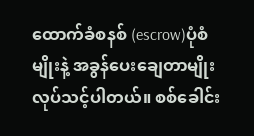ထောက်ခံစနစ် (escrow)ပုံစံမျိုးနဲ့ အခွန်ပေးချေတာမျိုး လုပ်သင့်ပါတယ်။ စစ်ခေါင်း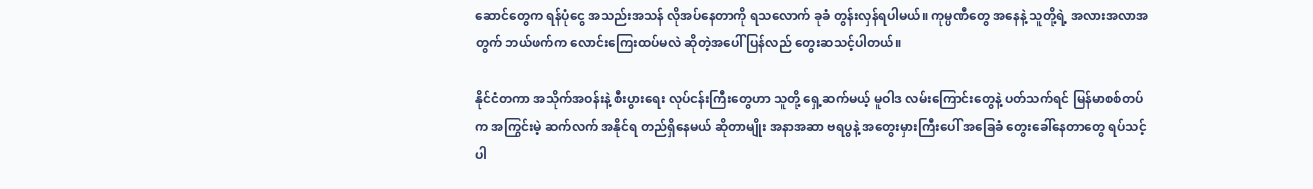ဆောင်တွေက ရန်ပုံငွေ အသည်းအသန် လိုအပ်နေတာကို ရသလောက် ခုခံ တွန်းလှန်ရပါမယ်။ ကုမ္ပဏီတွေ အနေနဲ့ သူတို့ရဲ့ အလားအလာအတွက် ဘယ်ဖက်က လောင်းကြေးထပ်မလဲ ဆိုတဲ့အပေါ် ပြန်လည် တွေးဆသင့်ပါတယ်။

နိုင်ငံတကာ အသိုက်အဝန်းနဲ့ စီးပွားရေး လုပ်ငန်းကြီးတွေဟာ သူတို့ ရှေ့ဆက်မယ့် မူဝါဒ လမ်းကြောင်းတွေနဲ့ ပတ်သက်ရင် မြန်မာစစ်တပ်က အကြွင်းမဲ့ ဆက်လက် အနိုင်ရ တည်ရှိနေမယ် ဆိုတာမျိုး အနာအဆာ ဗရပွနဲ့ အတွေးမှားကြီးပေါ် အခြေခံ တွေးခေါ်နေတာတွေ ရပ်သင့်ပါ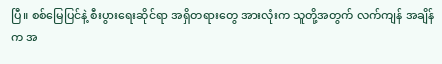ပြီ။ စစ်မြေပြင်နဲ့ စီးပွားရေးဆိုင်ရာ အရှိတရားတွေ အားလုံးက သူတို့အတွက် လက်ကျန် အချိန်က အ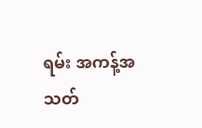ရမ်း အကန့်အသတ်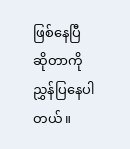ဖြစ်နေပြီ ဆိုတာကို ညွှန်ပြနေပါတယ်။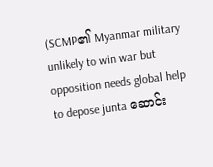(SCMP၏ Myanmar military unlikely to win war but opposition needs global help to depose junta ဆောင်း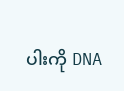ပါးကို DNA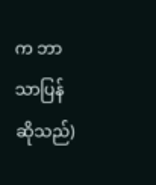က ဘာသာပြန်ဆိုသည်)